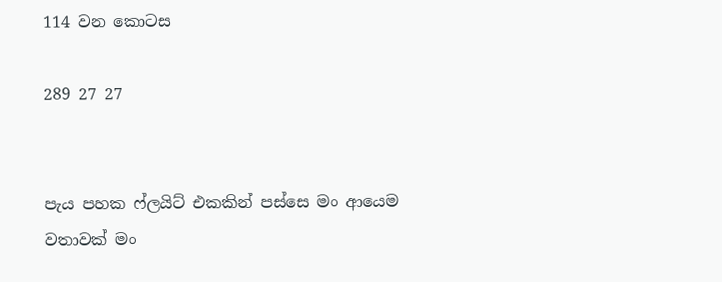114 වන කොටස

289 27 27


පැය පහක ෆ්ලයිට් එකකින් පස්සෙ මං ආයෙම වතාවක් මං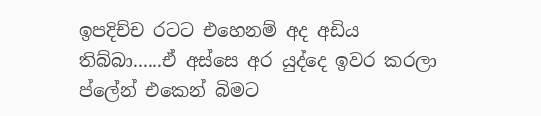ඉපදිච්ච රටට එහෙනම් අද අඩිය තිබ්බා......ඒ අස්සෙ අර යුද්දෙ ඉවර කරලා ප්ලේන් එකෙන් බිමට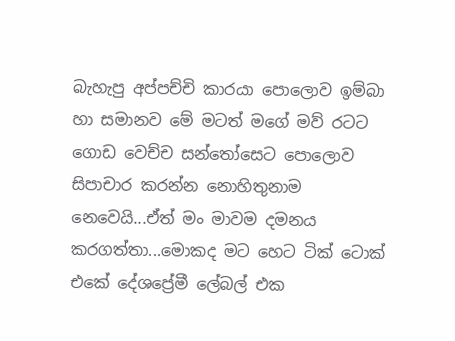බැහැපු අප්පච්චි කාරයා පොලොව ඉම්බා හා සමානව මේ මටත් මගේ මව් රටට ගොඩ වෙච්ච සන්තෝසෙට පොලොව සිපාචාර කරන්න නොහිතුනාම නෙවෙයි...ඒත් මං මාවම දමනය කරගත්තා...මොකද මට හෙට ටික් ටොක් එකේ දේශප්‍රේමී ලේබල් එක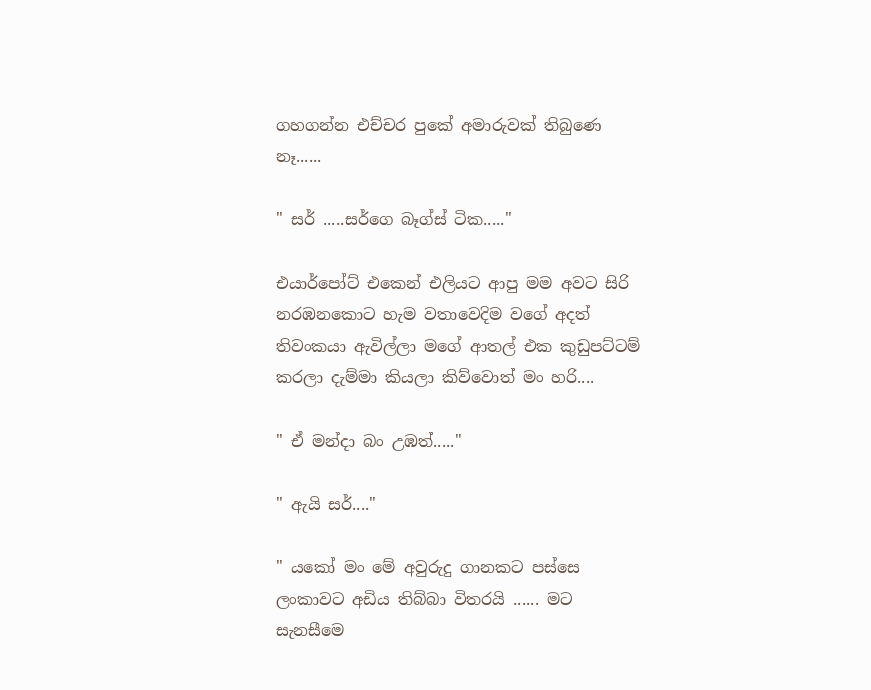ගහගන්න එච්චර පුකේ අමාරුවක් තිබුණෙ නෑ......

" සර් .....සර්ගෙ බෑග්ස් ටික....."

එයාර්පෝට් එකෙන් එලියට ආපු මම අවට සිරි නරඹනකොට හැම වතාවෙදිම වගේ අදත් තිවංකයා ඇවිල්ලා මගේ ආතල් එක කුඩුපට්ටම් කරලා දැම්මා කියලා කිව්වොත් මං හරි....

" ඒ මන්දා බං උඹත්....."

" ඇයි සර්...."

" යකෝ මං මේ අවුරුදු ගානකට පස්සෙ ලංකාවට අඩිය තිබ්බා විතරයි ...... මට සැනසීමෙ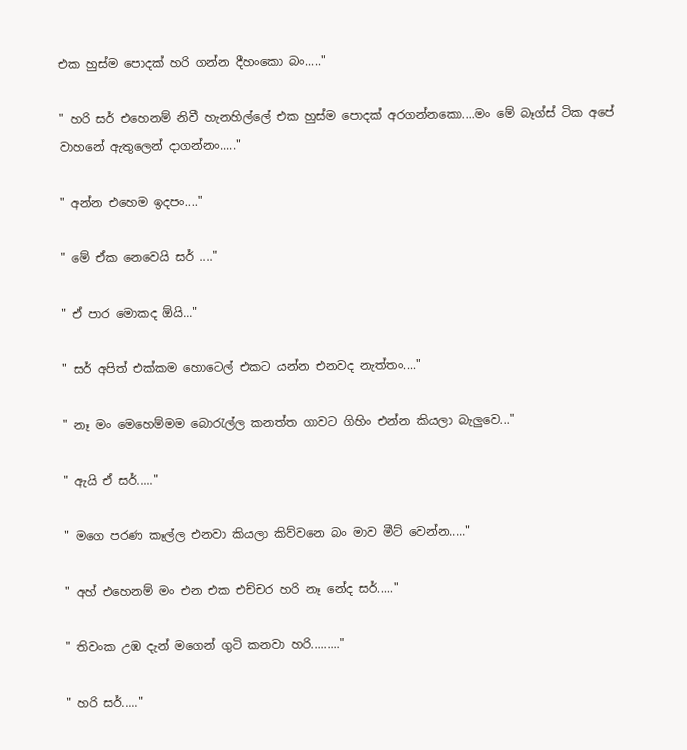එක හුස්ම පොදක් හරි ගන්න දීහංකො බං....."

" හරි සර් එහෙනම් නිවී හැනහිල්ලේ එක හුස්ම පොදක් අරගන්නකො....මං මේ බෑග්ස් ටික අපේ වාහනේ ඇතුලෙන් දාගන්නං....."

" අන්න එහෙම ඉදපං...."

" මේ ඒක නෙවෙයි සර් ...."

" ඒ පාර මොකද ඕයි..."

" සර් අපිත් එක්කම හොටෙල් එකට යන්න එනවද නැත්තං...."

" නෑ මං මෙහෙම්මම බොරැල්ල කනත්ත ගාවට ගිහිං එන්න කියලා බැලුවෙ..."

" ඇයි ඒ සර්....."

" මගෙ පරණ කෑල්ල එනවා කියලා කිව්වනෙ බං මාව මීට් වෙන්න....."

" අහ් එහෙනම් මං එන එක එච්චර හරි නෑ නේද සර්....."

" තිවංක උඹ දැන් මගෙන් ගුටි කනවා හරි........."

" හරි සර්....."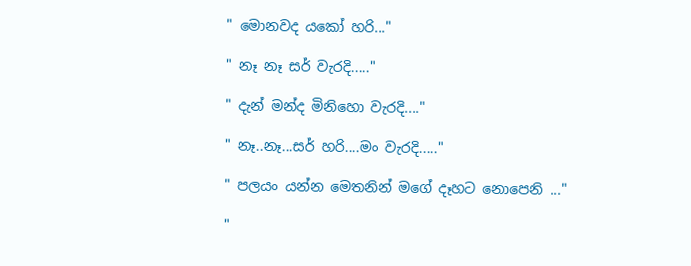" මොනවද යකෝ හරි..."

" නෑ නෑ සර් වැරදි....."

" දැන් මන්ද මිනිහො වැරදි...."

" නෑ..නෑ...සර් හරි....මං වැරදි....."

" පලයං යන්න මෙතනින් මගේ දෑහට නොපෙනි ..."

"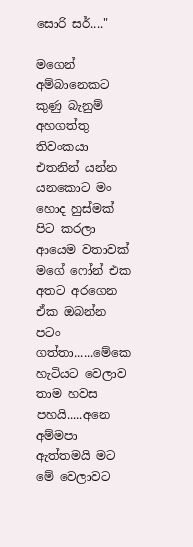සොරි සර්...."

මගෙන් අම්බානෙකට කුණු බැනුම් අහගත්තු තිවංකයා එතනින් යන්න යනකොට මං හොද හුස්මක් පිට කරලා ආයෙම වතාවක් මගේ ෆෝන් එක අතට අරගෙන ඒක ඔබන්න පටං ගත්තා......මේකෙ හැටියට වෙලාව තාම හවස පහයි.....අනෙ අම්මපා ඇත්තමයි මට මේ වෙලාවට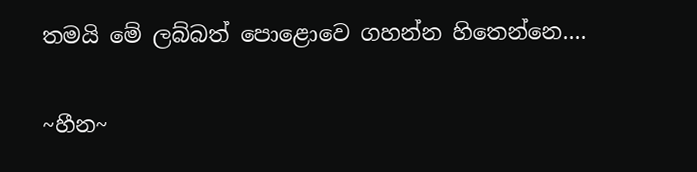තමයි මේ ලබ්බත් පොළොවෙ ගහන්න හිතෙන්නෙ....

~හීන~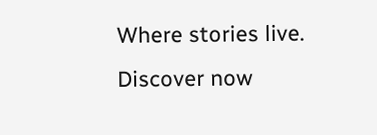Where stories live. Discover now